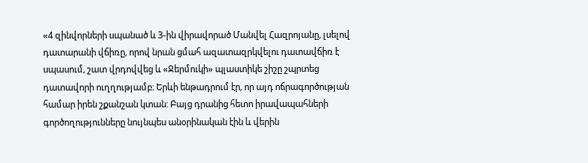«4 զինվորների սպանած և 3-ին վիրավորած Մանվել Հազրոյանը, լսելով դատարանի վճիռը, որով նրան ցմահ ազատազրկվելու դատավճիռ է սպասում, շատ վրդովվեց և «Ջերմուկի» պլաստիկե շիշը շպրտեց դատավորի ուղղությամբ։ Երևի ենթադրում էր, որ այդ ոճրագործության համար իրեն շքանշան կտան: Բայց դրանից հետո իրավապահների գործողությունները նույնպես անօրինական էին և վերին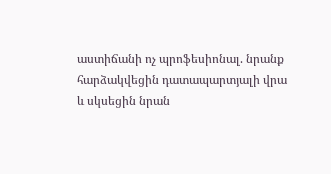աստիճանի ոչ պրոֆեսիոնալ. նրանք հարձակվեցին դատապարտյալի վրա և սկսեցին նրան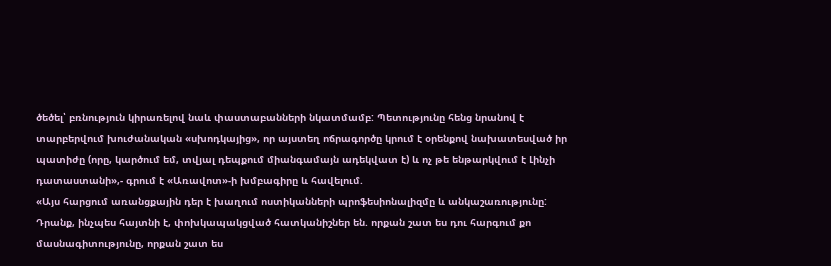ծեծել՝ բռնություն կիրառելով նաև փաստաբանների նկատմամբ: Պետությունը հենց նրանով է տարբերվում խուժանական «սխոդկայից», որ այստեղ ոճրագործը կրում է օրենքով նախատեսված իր պատիժը (որը, կարծում եմ, տվյալ դեպքում միանգամայն ադեկվատ է) և ոչ թե ենթարկվում է Լինչի դատաստանի»,- գրում է «Առավոտ»-ի խմբագիրը և հավելում.
«Այս հարցում առանցքային դեր է խաղում ոստիկանների պրոֆեսիոնալիզմը և անկաշառությունը: Դրանք, ինչպես հայտնի է, փոխկապակցված հատկանիշներ են. որքան շատ ես դու հարգում քո մասնագիտությունը, որքան շատ ես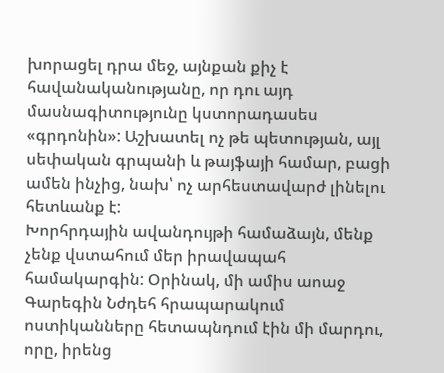խորացել դրա մեջ, այնքան քիչ է հավանականությանը, որ դու այդ մասնագիտությունը կստորադասես «գրդոնին»: Աշխատել ոչ թե պետության, այլ սեփական գրպանի և թայֆայի համար, բացի ամեն ինչից, նախ՝ ոչ արհեստավարժ լինելու հետևանք է:
Խորհրդային ավանդույթի համաձայն, մենք չենք վստահում մեր իրավապահ համակարգին: Օրինակ, մի ամիս աոաջ Գարեգին Նժդեհ հրապարակում ոստիկանները հետապնդում էին մի մարդու, որը, իրենց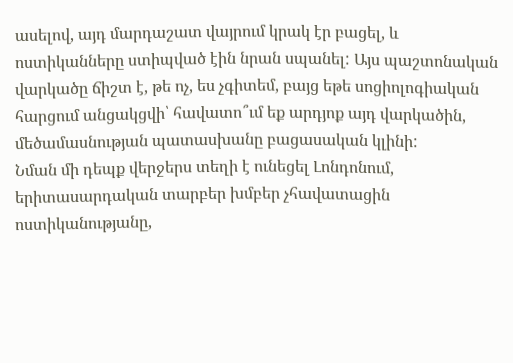ասելով, այդ մարդաշատ վայրում կրակ էր բացել, և ոստիկանները ստիպված էին նրան սպանել: Այս պաշտոնական վարկածը ճիշտ է, թե ոչ, ես չգիտեմ, բայց եթե սոցիոլոգիական հարցում անցակցվի՝ հավատո՞ւմ եք արդյոք այդ վարկածին, մեծամասնության պատասխանը բացասական կլինի:
Նման մի դեպք վերջերս տեղի է ունեցել Լոնդոնում, երիտասարդական տարբեր խմբեր չհավատացին ոստիկանությանը,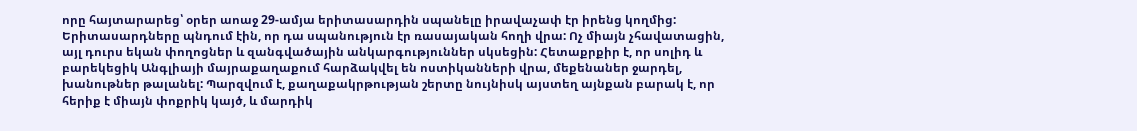որը հայտարարեց՝ օրեր աոաջ 29-ամյա երիտասարդին սպանելը իրավաչափ էր իրենց կողմից: Երիտասարդները պնդում էին, որ դա սպանություն էր ռասայական հողի վրա: Ոչ միայն չհավատացին, այլ դուրս եկան փողոցներ և զանգվածային անկարգություններ սկսեցին: Հետաքրքիր է, որ սոլիդ և բարեկեցիկ Անգլիայի մայրաքաղաքում հարձակվել են ոստիկանների վրա, մեքենաներ ջարդել, խանութներ թալանել: Պարզվում է, քաղաքակրթության շերտը նույնիսկ այստեղ այնքան բարակ է, որ հերիք է միայն փոքրիկ կայծ, և մարդիկ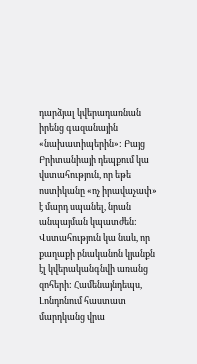դարձյալ կվերադառնան իրենց գազանային «նախատիպերին»: Բայց Բրիտանիայի դեպքում կա վստահություն, որ եթե ոստիկանը «ոչ իրավաչափ» է մարդ սպանել, նրան անպայման կպատժեն: Վստահություն կա նաև, որ քաղաքի բնականոն կյանքն էլ կվերականգնվի առանց զոհերի: Համենայնդեպս, Լոնդոնում հաստատ մարդկանց վրա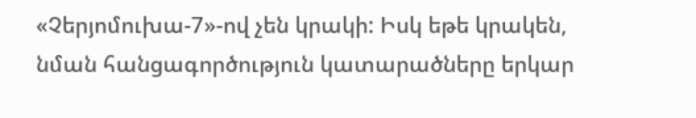«Չերյոմուխա-7»-ով չեն կրակի: Իսկ եթե կրակեն, նման հանցագործություն կատարածները երկար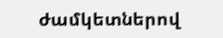ժամկետներով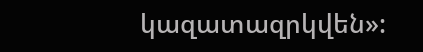կազատազրկվեն»: